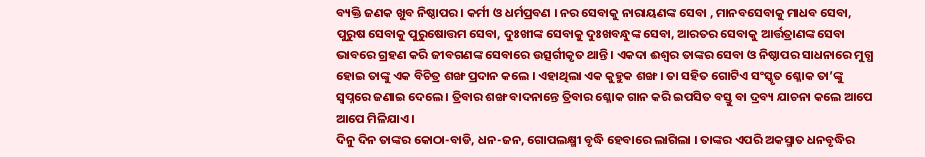ବ୍ୟକ୍ତି ଜଣକ ଖୁବ ନିଷ୍ଠାପର । କର୍ମୀ ଓ ଧର୍ମପ୍ରବଣ । ନର ସେବାକୁ ନାରାୟଣଙ୍କ ସେବା , ମାନବସେବାକୁ ମାଧବ ସେବା, ପୁରୁଷ ସେବାକୁ ପୁରୁଷୋତ୍ତମ ସେବା, ଦୁଃଖୀଙ୍କ ସେବାକୁ ଦୁଃଖବନ୍ଧୁଙ୍କ ସେବା, ଆରତର ସେବାକୁ ଆର୍ତ୍ତତ୍ରାଣଙ୍କ ସେବା ଭାବରେ ଗ୍ରହଣ କରି ଜୀବଗଣଙ୍କ ସେବାରେ ଉତ୍ସର୍ଗୀକୃତ ଥାନ୍ତି । ଏକଦା ଈଶ୍ଵର ତାଙ୍କର ସେବା ଓ ନିଷ୍ଠାପର ସାଧନାରେ ମୁଗ୍ଧ ହୋଇ ତାଙ୍କୁ ଏକ ବିଚିତ୍ର ଶଙ୍ଖ ପ୍ରଦାନ କଲେ । ଏହାଥିଲା ଏକ କୁହୁକ ଶଙ୍ଖ । ତା ସହିତ ଗୋଟିଏ ସଂସ୍କୃତ ଶ୍ଳୋକ ତା’ଙ୍କୁ ସ୍ଵପ୍ନରେ ଜଣାଇ ଦେଲେ । ତ୍ରିବାର ଶଙ୍ଖ ବାଦନାନ୍ତେ ତ୍ରିବାର ଶ୍ଳୋକ ଗାନ କରି ଇପସିତ ବସ୍ତୁ ବା ଦ୍ରବ୍ୟ ଯାଚନା କଲେ ଆପେ ଆପେ ମିଳିଯାଏ ।
ଦିନୁ ଦିନ ତାଙ୍କର କୋଠା-ବାଡି, ଧନ-ଜନ, ଗୋପଲକ୍ଷ୍ମୀ ବୃଦ୍ଧି ହେବାରେ ଲାଗିଲା । ତାଙ୍କର ଏପରି ଅକସ୍ମାତ ଧନବୃଦ୍ଧିର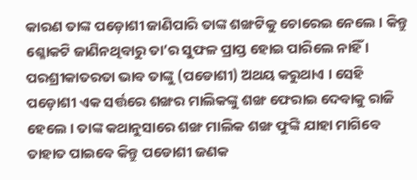କାରଣ ତାଙ୍କ ପଡ଼ୋଶୀ ଜାଣିପାରି ତାଙ୍କ ଶଙ୍ଖଟିକୁ ଚୋରେଇ ନେଲେ । କିନ୍ତୁ ଶ୍ଳୋକଟି ଜାଣିନଥିବାରୁ ତା’ର ସୁଫଳ ପ୍ରାପ୍ତ ହୋଇ ପାରିଲେ ନାହିଁ । ପରଶ୍ରୀକାତରତା ଭାବ ତାଙ୍କୁ (ପଡୋଶୀ) ଅଥୟ କରୁଥାଏ । ସେହି ପଡ଼ୋଶୀ ଏକ ସର୍ତ୍ତରେ ଶଙ୍ଖର ମାଲିକଙ୍କୁ ଶଙ୍ଖ ଫେରାଇ ଦେବାକୁ ରାଜି ହେଲେ । ତାଙ୍କ କଥାନୁସାରେ ଶଙ୍ଖ ମାଲିକ ଶଙ୍ଖ ଫୁଙ୍କି ଯାହା ମାଗିବେ ତାହାତ ପାଇବେ କିନ୍ତୁ ପଡୋଶୀ ଜଣକ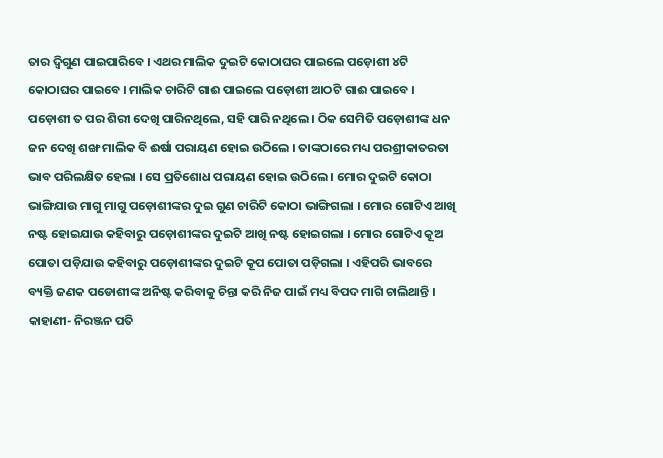ତାର ଦ୍ଵିଗୁଣ ପାଇପାରିବେ । ଏଥର ମାଲିକ ଦୁଇଟି କୋଠାଘର ପାଇଲେ ପଡ଼ୋଶୀ ୪ଟି କୋଠାଘର ପାଇବେ । ମାଲିକ ଚାରିଟି ଗାଈ ପାଇଲେ ପଡ଼ୋଶୀ ଆଠଟି ଗାଈ ପାଇବେ ।
ପଡ଼ୋଶୀ ତ ପର ଶିରୀ ଦେଖି ପାରିନଥିଲେ, ସହି ପାରି ନଥିଲେ । ଠିକ ସେମିତି ପଡ଼ୋଶୀଙ୍କ ଧନ ଜନ ଦେଖି ଶଙ୍ଖ ମାଲିକ ବି ଈର୍ଷା ପରାୟଣ ହୋଇ ଉଠିଲେ । ତାଙ୍କଠାରେ ମଧ୍ୟ ପରଶ୍ରୀକାତରତା ଭାବ ପରିଲକ୍ଷିତ ହେଲା । ସେ ପ୍ରତିଶୋଧ ପରାୟଣ ହୋଇ ଉଠିଲେ । ମୋର ଦୁଇଟି କୋଠା ଭାଙ୍ଗିଯାଉ ମାଗୁ ମାଗୁ ପଡ଼ୋଶୀଙ୍କର ଦୁଇ ଗୁଣ ଚାରିଟି କୋଠା ଭାଙ୍ଗିଗଲା । ମୋର ଗୋଟିଏ ଆଖି ନଷ୍ଟ ହୋଇଯାଉ କହିବାରୁ ପଡ଼ୋଶୀଙ୍କର ଦୁଇଟି ଆଖି ନଷ୍ଟ ହୋଇଗଲା । ମୋର ଗୋଟିଏ କୂଅ ପୋତା ପଡ଼ିଯାଉ କହିବାରୁ ପଡ଼ୋଶୀଙ୍କର ଦୁଇଟି କୂପ ପୋତା ପଡ଼ିଗଲା । ଏହିପରି ଭାବରେ ବ୍ୟକ୍ତି ଜଣକ ପଡୋଶୀଙ୍କ ଅନିଷ୍ଟ କରିବାକୁ ଚିନ୍ତା କରି ନିଜ ପାଇଁ ମଧ୍ୟ ବିପଦ ମାଗି ଚାଲିଥାନ୍ତି ।
କାହାଣୀ- ନିରଞ୍ଜନ ପତି